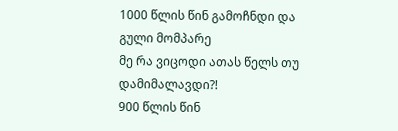1000 წლის წინ გამოჩნდი და გული მომპარე
მე რა ვიცოდი ათას წელს თუ დამიმალავდი?!
900 წლის წინ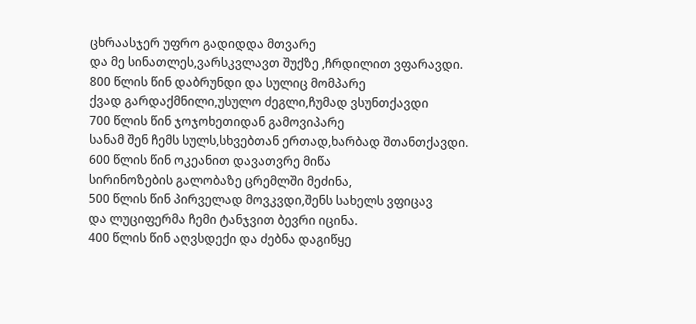ცხრაასჯერ უფრო გადიდდა მთვარე
და მე სინათლეს,ვარსკვლავთ შუქზე ,ჩრდილით ვფარავდი.
800 წლის წინ დაბრუნდი და სულიც მომპარე
ქვად გარდაქმნილი,უსულო ძეგლი,ჩუმად ვსუნთქავდი
700 წლის წინ ჯოჯოხეთიდან გამოვიპარე
სანამ შენ ჩემს სულს,სხვებთან ერთად,ხარბად შთანთქავდი.
600 წლის წინ ოკეანით დავათვრე მიწა
სირინოზების გალობაზე ცრემლში მეძინა,
500 წლის წინ პირველად მოვკვდი,შენს სახელს ვფიცავ
და ლუციფერმა ჩემი ტანჯვით ბევრი იცინა.
400 წლის წინ აღვსდექი და ძებნა დაგიწყე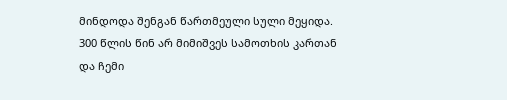მინდოდა შენგან წართმეული სული მეყიდა.
300 წლის წინ არ მიმიშვეს სამოთხის კართან
და ჩემი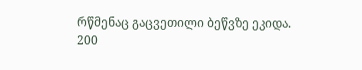რწმენაც გაცვეთილი ბეწვზე ეკიდა.
200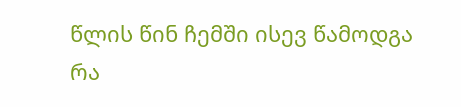წლის წინ ჩემში ისევ წამოდგა რა